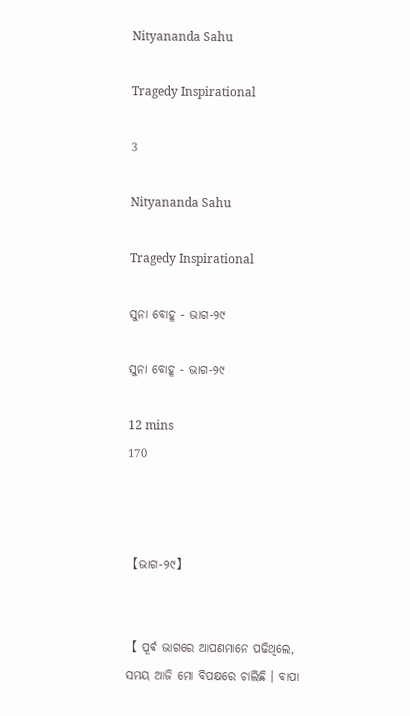Nityananda Sahu

Tragedy Inspirational

3

Nityananda Sahu

Tragedy Inspirational

ସୁନା ବୋହୂ - ଭାଗ-୨୯

ସୁନା ବୋହୂ - ଭାଗ-୨୯

12 mins
170



【ଭାଗ-୨୯】


【 ପୂର୍ଵ ଭାଗରେ ଆପଣମାନେ ପଢିଥିଲେ, ସମୟ ଆଜି ମୋ ବିପକ୍ଷରେ ଚାଲିଛି । ବାପା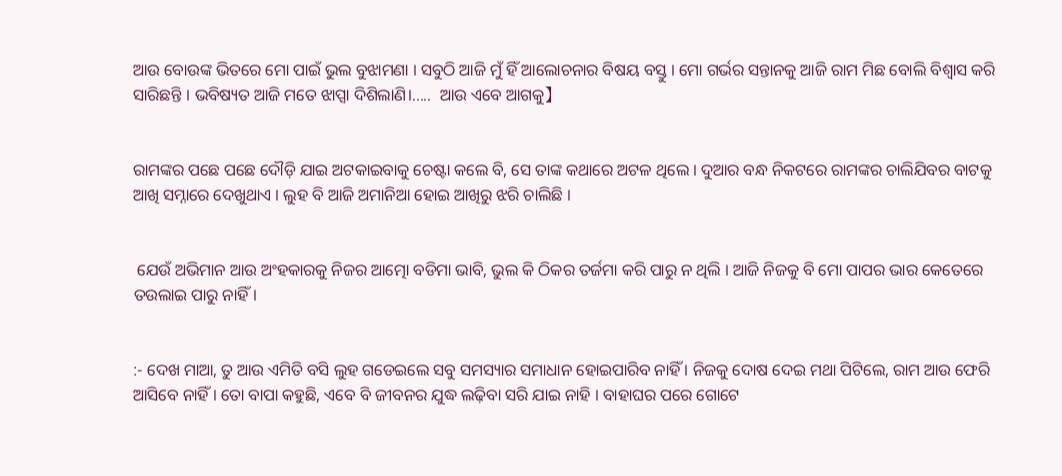ଆଉ ବୋଉଙ୍କ ଭିତରେ ମୋ ପାଇଁ ଭୁଲ ବୁଝାମଣା । ସବୁଠି ଆଜି ମୁଁ ହିଁ ଆଲୋଚନାର ବିଷୟ ବସ୍ତୁ । ମୋ ଗର୍ଭର ସନ୍ତାନକୁ ଆଜି ରାମ ମିଛ ବୋଲି ବିଶ୍ୱାସ କରି ସାରିଛନ୍ତି । ଭବିଷ୍ୟତ ଆଜି ମତେ ଝାପ୍ସା ଦିଶିଲାଣି।.....  ଆଉ ଏବେ ଆଗକୁ】


ରାମଙ୍କର ପଛେ ପଛେ ଦୌଡ଼ି ଯାଇ ଅଟକାଇବାକୁ ଚେଷ୍ଟା କଲେ ବି, ସେ ତାଙ୍କ କଥାରେ ଅଟଳ ଥିଲେ । ଦୁଆର ବନ୍ଧ ନିକଟରେ ରାମଙ୍କର ଚାଲିଯିବର ବାଟକୁ ଆଖି ସମ୍ନାରେ ଦେଖୁଥାଏ । ଲୁହ ବି ଆଜି ଅମାନିଆ ହୋଇ ଆଖିରୁ ଝରି ଚାଲିଛି ।


 ଯେଉଁ ଅଭିମାନ ଆଉ ଅଂହକାରକୁ ନିଜର ଆତ୍ମୋ ବଡିମା ଭାବି, ଭୁଲ କି ଠିକର ତର୍ଜମା କରି ପାରୁ ନ ଥିଲି । ଆଜି ନିଜକୁ ବି ମୋ ପାପର ଭାର କେତେରେ ତଉଲାଇ ପାରୁ ନାହିଁ।


:- ଦେଖ ମାଆ, ତୁ ଆଉ ଏମିତି ବସି ଲୁହ ଗଡେଇଲେ ସବୁ ସମସ୍ୟାର ସମାଧାନ ହୋଇପାରିବ ନାହିଁ । ନିଜକୁ ଦୋଷ ଦେଇ ମଥା ପିଟିଲେ, ରାମ ଆଉ ଫେରି ଆସିବେ ନାହିଁ । ତୋ ବାପା କହୁଛି, ଏବେ ବି ଜୀବନର ଯୁଦ୍ଧ ଲଢ଼ିବା ସରି ଯାଇ ନାହି । ବାହାଘର ପରେ ଗୋଟେ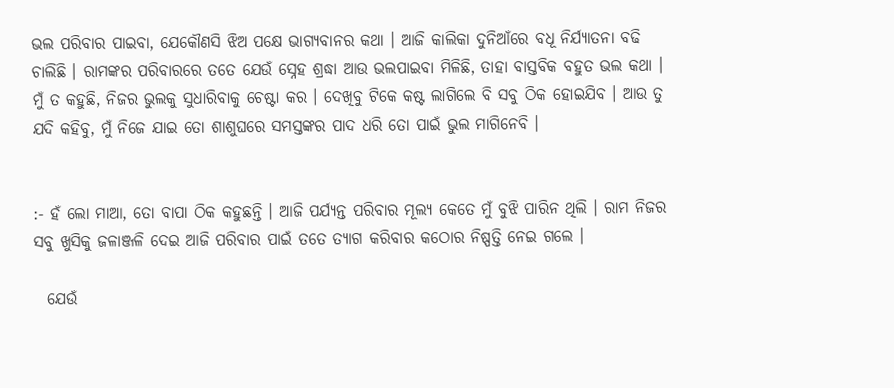ଭଲ ପରିବାର ପାଇବା, ଯେକୌଣସି ଝିଅ ପକ୍ଷେ ଭାଗ୍ୟବାନର କଥା । ଆଜି କାଲିକା ଦୁନିଆଁରେ ବଧୂ ନିର୍ଯ୍ୟାତନା ବଢି ଚାଲିଛି । ରାମଙ୍କର ପରିବାରରେ ତତେ ଯେଉଁ ସ୍ନେହ ଶ୍ରଦ୍ଧା ଆଉ ଭଲପାଇବା ମିଳିଛି, ତାହା ବାସ୍ତବିକ ବହୁତ ଭଲ କଥା । ମୁଁ ତ କହୁଛି, ନିଜର ଭୁଲକୁ ସୁଧାରିବାକୁ ଚେଷ୍ଟା କର । ଦେଖିବୁ ଟିକେ କଷ୍ଟ ଲାଗିଲେ ବି ସବୁ ଠିକ ହୋଇଯିବ । ଆଉ ତୁ ଯଦି କହିବୁ, ମୁଁ ନିଜେ ଯାଇ ତୋ ଶାଶୁଘରେ ସମସ୍ତଙ୍କର ପାଦ ଧରି ତୋ ପାଇଁ ଭୁଲ ମାଗିନେବି ।


:- ହଁ ଲୋ ମାଆ, ତୋ ବାପା ଠିକ କହୁଛନ୍ତି । ଆଜି ପର୍ଯ୍ୟନ୍ତ ପରିବାର ମୂଲ୍ୟ କେତେ ମୁଁ ବୁଝି ପାରିନ ଥିଲି । ରାମ ନିଜର ସବୁ ଖୁସିକୁ ଜଳାଞ୍ଜଳି ଦେଇ ଆଜି ପରିବାର ପାଇଁ ତତେ ତ୍ୟାଗ କରିବାର କଠୋର ନିଷ୍ପତ୍ତି ନେଇ ଗଲେ ।

  ଯେଉଁ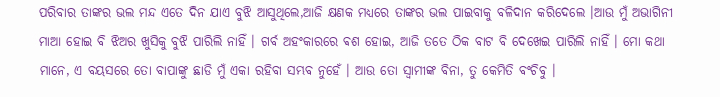ପରିବାର ତାଙ୍କର ଭଲ ମନ୍ଦ ଏତେ ଦିନ ଯାଏ ବୁଝି ଆସୁଥିଲେ,ଆଜି କ୍ଷଣକ ମଧ୍ୟରେ ତାଙ୍କର ଭଲ ପାଇବାକୁ ବଳିଦାନ କରିଦେଲେ ।ଆଉ ମୁଁ ଅଭାଗିନୀ ମାଆ ହୋଇ ବି ଝିଅର ଖୁସିକୁ ବୁଝି ପାରିଲି ନାହିଁ । ଗର୍ବ ଅହଂକାରରେ ଵଶ ହୋଇ, ଆଜି ତତେ ଠିକ ବାଟ ବି ଦେଖେଇ ପାରିଲି ନାହିଁ । ମୋ କଥା ମାନେ, ଏ ବୟସରେ ତୋ ବାପାଙ୍କୁ ଛାଡି ମୁଁ ଏକା ରହିବା ସମ୍ଭବ ନୁହେଁ । ଆଉ ତୋ ସ୍ୱାମୀଙ୍କ ବିନା, ତୁ କେମିତି ବଂଚିବୁ ।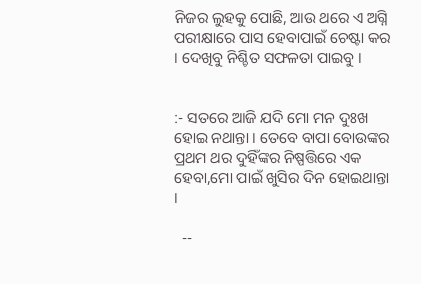ନିଜର ଲୁହକୁ ପୋଛି, ଆଉ ଥରେ ଏ ଅଗ୍ନି ପରୀକ୍ଷାରେ ପାସ ହେବାପାଇଁ ଚେଷ୍ଟା କର । ଦେଖିବୁ ନିଶ୍ଚିତ ସଫଳତା ପାଇବୁ ।


:- ସତରେ ଆଜି ଯଦି ମୋ ମନ ଦୁଃଖ ହୋଇ ନଥାନ୍ତା । ତେବେ ବାପା ବୋଉଙ୍କର ପ୍ରଥମ ଥର ଦୁହିଁଙ୍କର ନିଷ୍ପତ୍ତିରେ ଏକ ହେବା,ମୋ ପାଇଁ ଖୁସିର ଦିନ ହୋଇଥାନ୍ତା ।

  --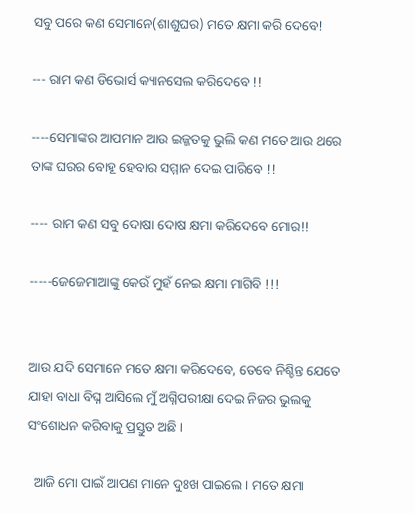ସବୁ ପରେ କଣ ସେମାନେ(ଶାଶୁଘର) ମତେ କ୍ଷମା କରି ଦେବେ!

--- ରାମ କଣ ଡିଭୋର୍ସ କ୍ୟାନସେଲ କରିଦେବେ !!

----ସେମାଙ୍କର ଆପମାନ ଆଉ ଇଜ୍ଜତକୁ ଭୁଲି କଣ ମତେ ଆଉ ଥରେ ତାଙ୍କ ଘରର ବୋହୂ ହେବାର ସମ୍ମାନ ଦେଇ ପାରିବେ !!

---- ରାମ କଣ ସବୁ ଦୋଷା ଦୋଷ କ୍ଷମା କରିଦେବେ ମୋର!!

-----ଜେଜେମାଆଙ୍କୁ କେଉଁ ମୁହଁ ନେଇ କ୍ଷମା ମାଗିବି !!!


ଆଉ ଯଦି ସେମାନେ ମତେ କ୍ଷମା କରିଦେବେ, ତେବେ ନିଶ୍ଚିନ୍ତ ଯେତେ ଯାହା ବାଧା ବିଘ୍ନ ଆସିଲେ ମୁଁ ଅଗ୍ନିପରୀକ୍ଷା ଦେଇ ନିଜର ଭୁଲକୁ ସଂଶୋଧନ କରିବାକୁ ପ୍ରସ୍ତୁତ ଅଛି ।

  ଆଜି ମୋ ପାଇଁ ଆପଣ ମାନେ ଦୁଃଖ ପାଇଲେ । ମତେ କ୍ଷମା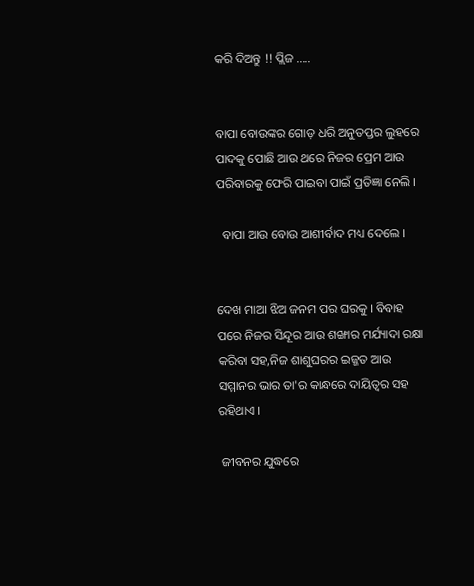କରି ଦିଅନ୍ତୁ !! ପ୍ଲିଜ .....


ବାପା ବୋଉଙ୍କର ଗୋଡ଼ ଧରି ଅନୁତପ୍ତର ଲୁହରେ ପାଦକୁ ପୋଛି ଆଉ ଥରେ ନିଜର ପ୍ରେମ ଆଉ ପରିବାରକୁ ଫେରି ପାଇବା ପାଇଁ ପ୍ରତିଜ୍ଞା ନେଲି ।

  ବାପା ଆଉ ବୋଉ ଆଶୀର୍ବାଦ ମଧ୍ୟ ଦେଲେ ।


ଦେଖ ମାଆ ଝିଅ ଜନମ ପର ଘରକୁ । ବିବାହ ପରେ ନିଜର ସିନ୍ଦୂର ଆଉ ଶଙ୍ଖାର ମର୍ଯ୍ୟାଦା ରକ୍ଷା କରିବା ସହ,ନିଜ ଶାଶୁଘରର ଇଜ୍ଜତ ଆଉ ସମ୍ମାନର ଭାର ତା'ର କାନ୍ଧରେ ଦାୟିତ୍ୱର ସହ ରହିଥାଏ ।

 ଜୀବନର ଯୁଦ୍ଧରେ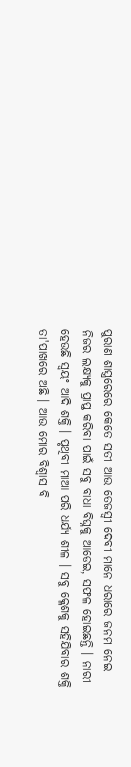ପୁରାଣ ଶାସ୍ତ୍ରରେରେ କେତେ ସତୀ ଆଉ ତେଜସ୍ୱୀ ଦେବୀ ମାନେ ଧରାରେ ଜନମ ନେଇ ନିଜର ଲକ୍ଷ୍ୟକୁ ପ୍ରାପ୍ତ କରିବା ପାଇଁ ସବୁ ବାଧା ବିଘ୍ନକୁ ଆଡେଇ, ସଫଳ ହୋଇଛନ୍ତି । ନାରୀ ହେଉଛି ସ୍ୱୟଂ ଆଦି ଶକ୍ତି । ପୃଥିବୀ ମାଆ ପରି ଧର୍ଯ୍ୟ ଶୀଳ । ସବୁ କ୍ଳେଶକୁ ସହିଯିବାର ଶକ୍ତି ତା'ପାଖରେ ଅଛି । ଆଉ ମୋର ବିଶ୍ୱାସ ବି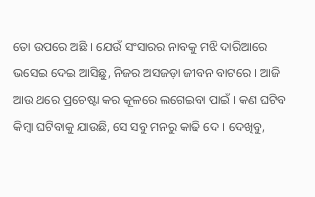ତୋ ଉପରେ ଅଛି । ଯେଉଁ ସଂସାରର ନାବକୁ ମଝି ଦାରିଆରେ ଭସେଇ ଦେଇ ଆସିଛୁ, ନିଜର ଅସଜଡ଼ା ଜୀବନ ବାଟରେ । ଆଜି ଆଉ ଥରେ ପ୍ରଚେଷ୍ଟା କର କୂଳରେ ଲଗେଇବା ପାଇଁ । କଣ ଘଟିବ କିମ୍ବା ଘଟିବାକୁ ଯାଉଛି, ସେ ସବୁ ମନରୁ କାଢି ଦେ । ଦେଖିବୁ,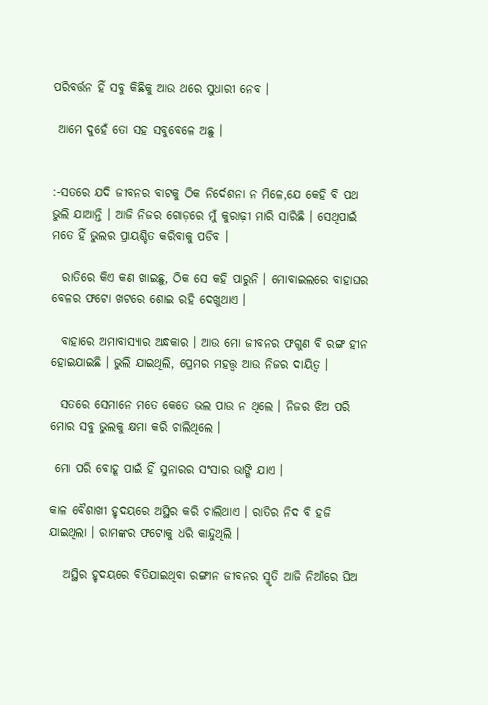ପରିବର୍ତ୍ତନ ହିଁ ସବୁ କିଛିକୁ ଆଉ ଥରେ ସୁଧାରୀ ନେବ ।

 ଆମେ ଦୁହେଁ ତୋ ସହ ସବୁବେଳେ ଅଛୁ ।


:-ସତରେ ଯଦି ଜୀବନର ବାଟକୁ ଠିକ ନିର୍ଦେଶନା ନ ମିଳେ,ଯେ କେହି ବି ପଥ ଭୁଲି ଯାଆନ୍ତି । ଆଜି ନିଜର ଗୋଡ଼ରେ ମୁଁ କୁରାଢ଼ୀ ମାରି ସାରିଛି । ସେଥିପାଇଁ ମତେ ହିଁ ଭୁଲର ପ୍ରାୟଶ୍ଚିତ କରିବାକୁ ପଡିବ ।

  ରାତିରେ କିଏ କଣ ଖାଇଛୁ, ଠିକ ସେ କହି ପାରୁନି । ମୋବାଇଲରେ ବାହାଘର ବେଳର ଫଟୋ ଖଟରେ ଶୋଇ ରହି ଦେଖୁଥାଏ ।

  ବାହାରେ ଅମାବାସ୍ୟାର ଅନ୍ଧକାର । ଆଉ ମୋ ଜୀବନର ଫଗୁଣ ବି ରଙ୍ଗ ହୀନ ହୋଇଯାଇଛି । ଭୁଲି ଯାଇଥିଲି, ପ୍ରେମର ମହତ୍ତ୍ୱ ଆଉ ନିଜର ଦାୟିତ୍ୱ ।

  ସତରେ ସେମାନେ ମତେ କେତେ ଭଲ ପାଉ ନ ଥିଲେ । ନିଜର ଝିଅ ପରି ମୋର ସବୁ ଭୁଲକୁ କ୍ଷମା କରି ଚାଲିଥିଲେ ।

 ମୋ ପରି ବୋହୂ ପାଇଁ ହିଁ ସୁନାରର ସଂସାର ଭାଙ୍ଗି ଯାଏ ।

କାଳ ବୈଶାଖୀ ହୃଦୟରେ ଅସ୍ଥିର କରି ଚାଲିଥାଏ । ରାତିର ନିଦ ବି ହଜି ଯାଇଥିଲା । ରାମଙ୍କର ଫଟୋକୁ ଧରି କାନ୍ଦୁଥିଲି ।

   ଅସ୍ଥିର ହୃଦୟରେ ବିତିଯାଇଥିବା ରଙ୍ଗୀନ ଜୀବନର ସ୍ମୃତି ଆଜି ନିଆଁରେ ଘିଅ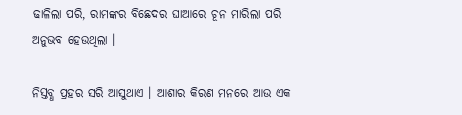ଢାଳିଲା ପରି, ରାମଙ୍କର ବିଛେଦର ଘାଆରେ ଚୂନ ମାରିଲା ପରି ଅନୁଭବ ହେଉଥିଲା ।

ନିସ୍ତବ୍ଧ ପ୍ରହର ସରି ଆସୁଥାଏ । ଆଶାର କିରଣ ମନରେ ଆଉ ଏକ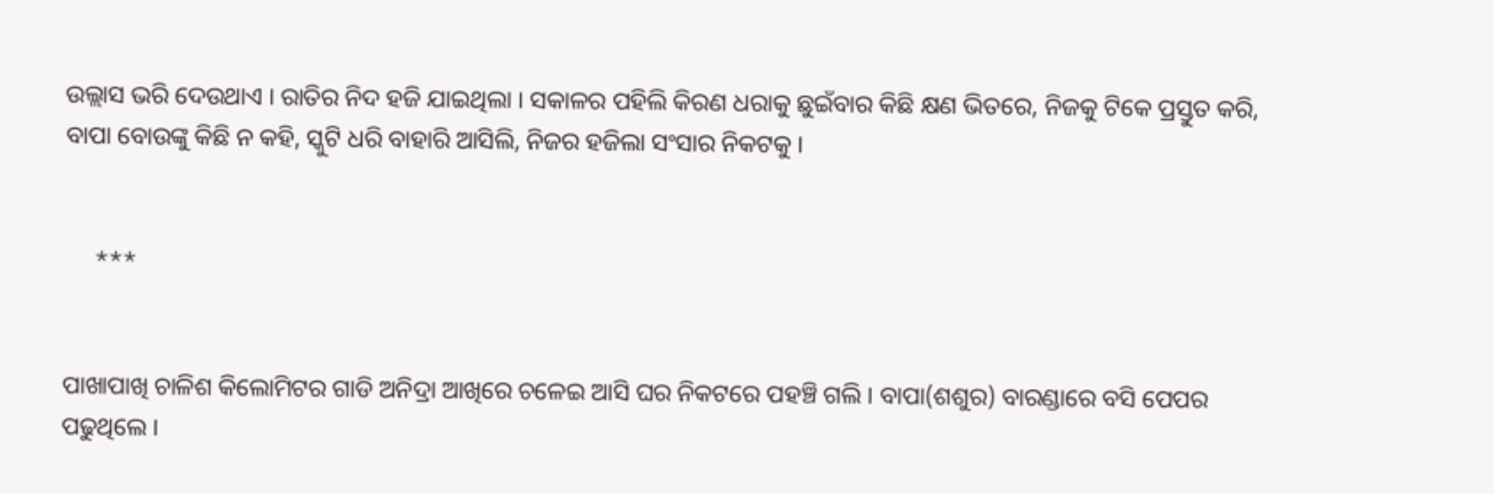ଉଲ୍ଲାସ ଭରି ଦେଉଥାଏ । ରାତିର ନିଦ ହଜି ଯାଇଥିଲା । ସକାଳର ପହିଲି କିରଣ ଧରାକୁ ଛୁଇଁବାର କିଛି କ୍ଷଣ ଭିତରେ, ନିଜକୁ ଟିକେ ପ୍ରସ୍ତୁତ କରି, ବାପା ବୋଉଙ୍କୁ କିଛି ନ କହି, ସ୍କୁଟି ଧରି ବାହାରି ଆସିଲି, ନିଜର ହଜିଲା ସଂସାର ନିକଟକୁ ।


     ***


ପାଖାପାଖି ଚାଳିଶ କିଲୋମିଟର ଗାଡି ଅନିଦ୍ରା ଆଖିରେ ଚଳେଇ ଆସି ଘର ନିକଟରେ ପହଞ୍ଚି ଗଲି । ବାପା(ଶଶୁର) ବାରଣ୍ଡାରେ ବସି ପେପର ପଢୁଥିଲେ ।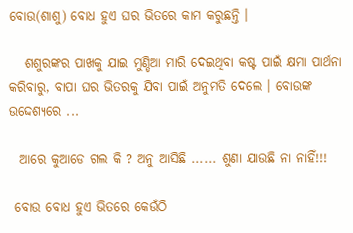ବୋଉ(ଶାଶୁ) ବୋଧ ହୁଏ ଘର ଭିତରେ କାମ କରୁଛନ୍ତି ।

   ଶଶୁରଙ୍କର ପାଖକୁ ଯାଇ ମୁଣ୍ଡିଆ ମାରି ଦେଇଥିବା କଷ୍ଟ ପାଇଁ କ୍ଷମା ପାର୍ଥନା କରିବାରୁ, ବାପା ଘର ଭିତରକୁ ଯିବା ପାଇଁ ଅନୁମତି ଦେଲେ । ବୋଉଙ୍କ ଉଦ୍ଦେଶ୍ୟରେ ...

  ଆରେ କୁଆଡେ ଗଲ କି ? ଅନୁ ଆସିଛି ...... ଶୁଣା ଯାଉଛି ନା ନାହିଁ!!!

 ବୋଉ ବୋଧ ହୁଏ ଭିତରେ କେଉଁଠି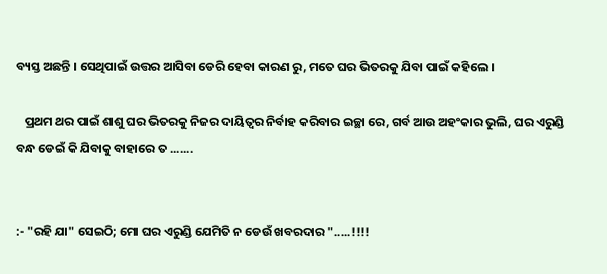ବ୍ୟସ୍ତ ଅଛନ୍ତି । ସେଥିପାଇଁ ଉତ୍ତର ଆସିବା ଡେରି ହେବା କାରଣ ରୁ, ମତେ ଘର ଭିତରକୁ ଯିବା ପାଇଁ କହିଲେ ।

   ପ୍ରଥମ ଥର ପାଇଁ ଶାଶୁ ଘର ଭିତରକୁ ନିଜର ଦାୟିତ୍ୱର ନିର୍ବାହ କରିବାର ଇଚ୍ଛା ରେ, ଗର୍ବ ଆଉ ଅହଂକାର ଭୁଲି, ଘର ଏରୁଣ୍ଡି ବନ୍ଧ ଡେଇଁ କି ଯିବାକୁ ବାହାରେ ତ .......


:- "ରହି ଯା" ସେଇଠି; ମୋ ଘର ଏରୁଣ୍ଡି ଯେମିତି ନ ଡେଉଁ ଖବରଦାର ".....!!!!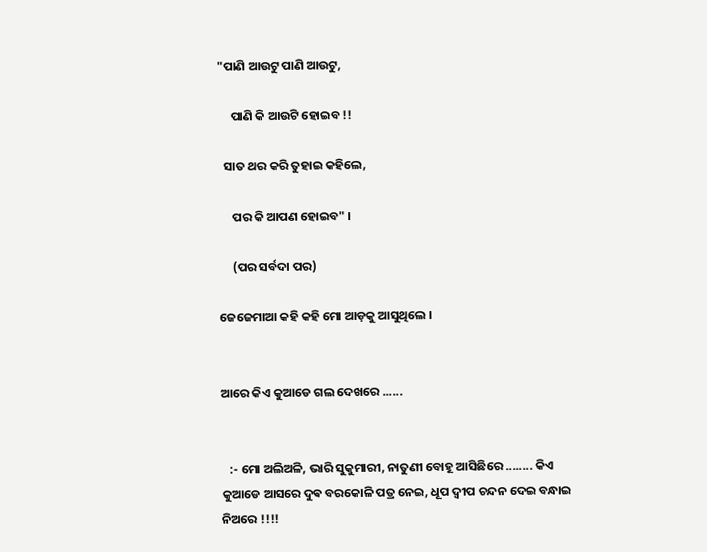"ପାଣି ଆଉଟୁ ପାଣି ଆଉଟୁ,

     ପାଣି କି ଆଉଟି ହୋଇବ !!

  ସାତ ଥର କରି ତୁହାଇ କହିଲେ,

     ପର କି ଆପଣ ହୋଇବ" ।

     (ପର ସର୍ବଦା ପର)

ଜେଜେମାଆ କହି କହି ମୋ ଆଡ଼କୁ ଆସୁଥିଲେ ।


ଆରେ କିଏ କୁଆଡେ ଗଲ ଦେଖରେ ......


   :- ମୋ ଅଲିଅଳି, ଭାରି ସୁକୁମାରୀ, ନାତୁଣୀ ବୋହୂ ଆସିଛିରେ ........ କିଏ କୁଆଡେ ଆସରେ ଦୁଵ ବରକୋଳି ପତ୍ର ନେଇ, ଧୂପ ଦ୍ୱୀପ ଚନ୍ଦନ ଦେଇ ବନ୍ଧାଇ ନିଅରେ !!!!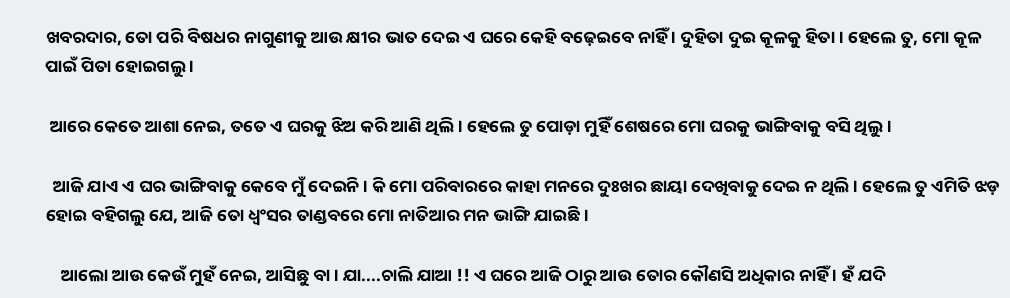ଖବରଦାର, ତୋ ପରି ବିଷଧର ନାଗୁଣୀକୁ ଆଉ କ୍ଷୀର ଭାତ ଦେଇ ଏ ଘରେ କେହି ବଢ଼େଇବେ ନାହିଁ । ଦୁହିତା ଦୁଇ କୂଳକୁ ହିତା । ହେଲେ ତୁ, ମୋ କୂଳ ପାଇଁ ପିତା ହୋଇଗଲୁ ।

 ଆରେ କେତେ ଆଶା ନେଇ, ତତେ ଏ ଘରକୁ ଝିଅ କରି ଆଣି ଥିଲି । ହେଲେ ତୁ ପୋଡ଼ା ମୁହିଁ ଶେଷରେ ମୋ ଘରକୁ ଭାଙ୍ଗିବାକୁ ବସି ଥିଲୁ ।

  ଆଜି ଯାଏ ଏ ଘର ଭାଙ୍ଗିବାକୁ କେବେ ମୁଁ ଦେଇନି । କି ମୋ ପରିବାରରେ କାହା ମନରେ ଦୁଃଖର ଛାୟା ଦେଖିବାକୁ ଦେଇ ନ ଥିଲି । ହେଲେ ତୁ ଏମିତି ଝଡ଼ ହୋଇ ବହିଗଲୁ ଯେ, ଆଜି ତୋ ଧ୍ୱଂସର ତାଣ୍ଡବରେ ମୋ ନାତିଆର ମନ ଭାଙ୍ଗି ଯାଇଛି ।

    ଆଲୋ ଆଉ କେଉଁ ମୁହଁ ନେଇ, ଆସିଛୁ ବା । ଯା....ଚାଲି ଯାଆ !! ଏ ଘରେ ଆଜି ଠାରୁ ଆଉ ତୋର କୌଣସି ଅଧିକାର ନାହିଁ । ହଁ ଯଦି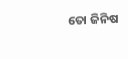ତୋ ଜିନିଷ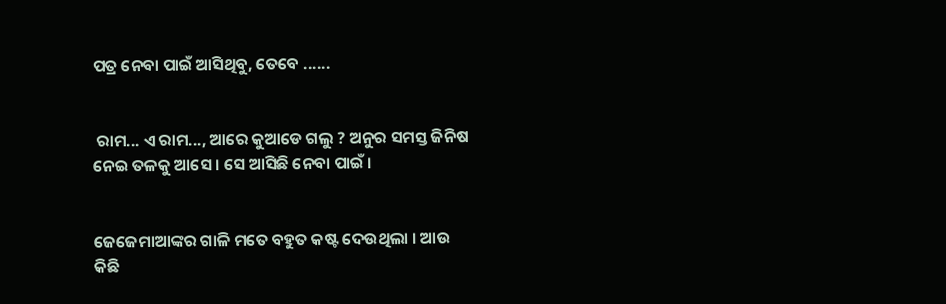ପତ୍ର ନେବା ପାଇଁ ଆସିଥିବୁ, ତେବେ ......


 ରାମ... ଏ ରାମ..., ଆରେ କୁଆଡେ ଗଲୁ ? ଅନୁର ସମସ୍ତ ଜିନିଷ ନେଇ ତଳକୁ ଆସେ । ସେ ଆସିଛି ନେବା ପାଇଁ ।


ଜେଜେମାଆଙ୍କର ଗାଳି ମତେ ବହୁତ କଷ୍ଟ ଦେଉଥିଲା । ଆଉ କିଛି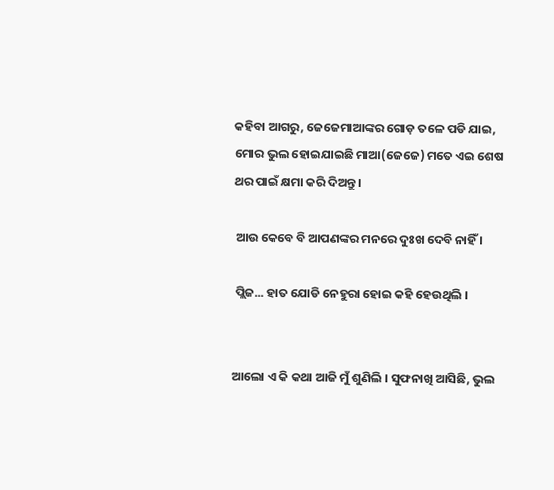କହିବା ଆଗରୁ, ଜେଜେମାଆଙ୍କର ଗୋଡ଼ ତଳେ ପଡି ଯାଇ, ମୋର ଭୁଲ ହୋଇଯାଇଛି ମାଆ(ଜେଜେ) ମତେ ଏଇ ଶେଷ ଥର ପାଇଁ କ୍ଷମା କରି ଦିଅନ୍ତୁ।

 ଆଉ କେବେ ବି ଆପଣଙ୍କର ମନରେ ଦୁଃଖ ଦେବି ନାହିଁ ।

 ପ୍ଲିଜ... ହାତ ଯୋଡି ନେହୁରା ହୋଇ କହି ହେଉଥିଲି ।


ଆଲୋ ଏ କି କଥା ଆଜି ମୁଁ ଶୁଣିଲି । ସୁଫନାଖି ଆସିଛି, ଭୁଲ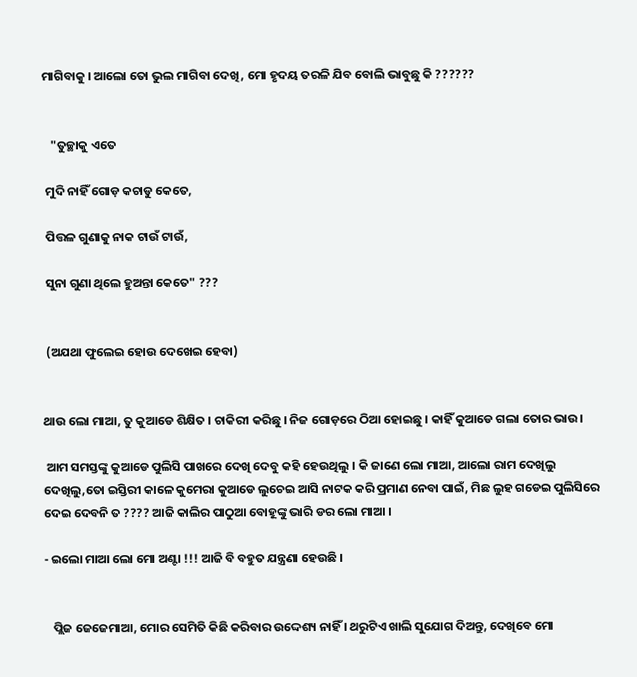ମାଗିବାକୁ । ଆଲୋ ତୋ ଭୁଲ ମାଗିବା ଦେଖି, ମୋ ହୃଦୟ ତରଳି ଯିବ ବୋଲି ଭାବୁଛୁ କି ??????


   "ତୁଚ୍ଛାକୁ ଏତେ

 ମୁଦି ନାହିଁ ଗୋଡ଼ କଚାଡୁ କେତେ,

 ପିତ୍ତଳ ଗୁଣାକୁ ନାକ ଟାଉଁ ଟାଉଁ,

 ସୁନା ଗୁଣା ଥିଲେ ହୁଅନ୍ତା କେତେ" ???


 (ଅଯଥା ଫୁଲେଇ ହୋଉ ଦେଖେଇ ହେବା)


ଥାଉ ଲୋ ମାଆ, ତୁ କୁଆଡେ ଶିକ୍ଷିତ । ଚାକିରୀ କରିଛୁ । ନିଜ ଗୋଡ଼ରେ ଠିଆ ହୋଇଛୁ । କାହିଁ କୁଆଡେ ଗଲା ତୋର ଭାଉ।

 ଆମ ସମସ୍ତଙ୍କୁ କୁଆଡେ ପୁଲିସି ପାଖରେ ଦେଖି ଦେବୁ କହି ହେଉଥିଲୁ । କି ଜାଣେ ଲୋ ମାଆ, ଆଲୋ ରାମ ଦେଖିଲୁ ଦେଖିଲୁ,ତୋ ଇସ୍ତିରୀ କାଳେ କୁମେରା କୁଆଡେ ଲୁଚେଇ ଆସି ନାଟକ କରି ପ୍ରମାଣ ନେବା ପାଇଁ, ମିଛ ଲୁହ ଗଡେଇ ପୁଲିସିରେ ଦେଇ ଦେବନି ତ ???? ଆଜି କାଲିର ପାଠୁଆ ବୋହୂଙ୍କୁ ଭାରି ଡର ଲୋ ମାଆ ।

- ଇଲୋ ମାଆ ଲୋ ମୋ ଅଣ୍ଟା !!! ଆଜି ବି ବହୁତ ଯନ୍ତ୍ରଣା ହେଉଛି ।


   ପ୍ଲିଜ ଜେଜେମାଆ, ମୋର ସେମିତି କିଛି କରିବାର ଉଦ୍ଦେଶ୍ୟ ନାହିଁ । ଥରୁଟିଏ ଖାଲି ସୁଯୋଗ ଦିଅନ୍ତୁ, ଦେଖିବେ ମୋ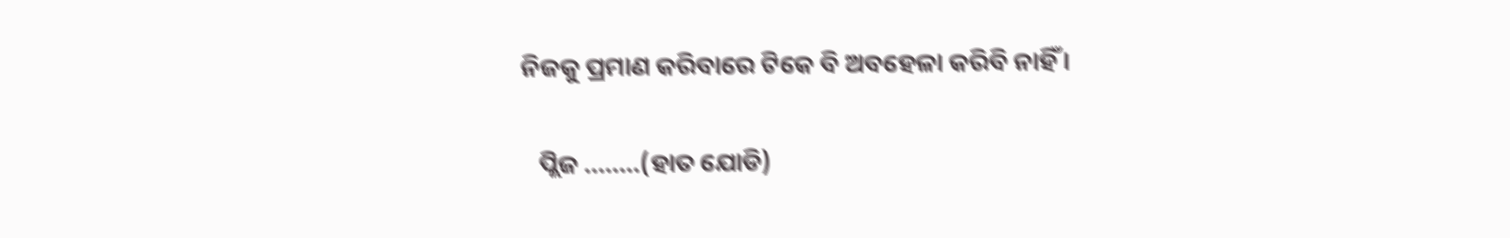ନିଜକୁ ପ୍ରମାଣ କରିବାରେ ଟିକେ ବି ଅବହେଳା କରିବି ନାହିଁ ।

   ପ୍ଲିଜ ........(ହାତ ଯୋଡି)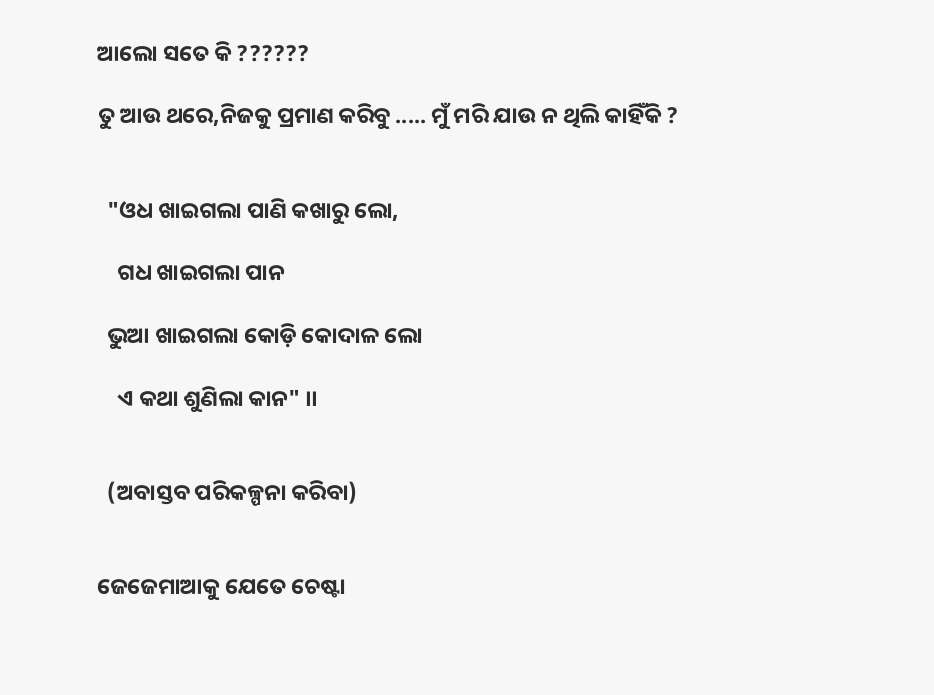ଆଲୋ ସତେ କି ??????

ତୁ ଆଉ ଥରେ,ନିଜକୁ ପ୍ରମାଣ କରିବୁ ..... ମୁଁ ମରି ଯାଉ ନ ଥିଲି କାହିଁକି ?


  "ଓଧ ଖାଇଗଲା ପାଣି କଖାରୁ ଲୋ,

    ଗଧ ଖାଇଗଲା ପାନ

  ଭୁଆ ଖାଇଗଲା କୋଡ଼ି କୋଦାଳ ଲୋ

    ଏ କଥା ଶୁଣିଲା କାନ" ।।


  (ଅବାସ୍ତବ ପରିକଳ୍ପନା କରିବା)


ଜେଜେମାଆକୁ ଯେତେ ଚେଷ୍ଟା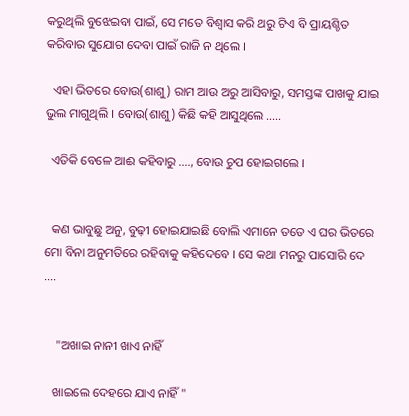କରୁଥିଲି ବୁଝେଇବା ପାଇଁ, ସେ ମତେ ବିଶ୍ୱାସ କରି ଥରୁ ଟିଏ ବି ପ୍ରାୟଶ୍ଚିତ କରିବାର ସୁଯୋଗ ଦେବା ପାଇଁ ରାଜି ନ ଥିଲେ ।

  ଏହା ଭିତରେ ବୋଉ(ଶାଶୁ) ରାମ ଆଉ ଅରୁ ଆସିବାରୁ, ସମସ୍ତଙ୍କ ପାଖକୁ ଯାଇ ଭୁଲ ମାଗୁଥିଲି । ବୋଉ(ଶାଶୁ) କିଛି କହି ଆସୁଥିଲେ .....

  ଏତିକି ବେଳେ ଆଈ କହିବାରୁ ...., ବୋଉ ଚୁପ ହୋଇଗଲେ ।


  କଣ ଭାବୁଛୁ ଅନୁ, ବୁଢ଼ୀ ହୋଇଯାଇଛି ବୋଲି ଏମାନେ ତତେ ଏ ଘର ଭିତରେ ମୋ ବିନା ଅନୁମତିରେ ରହିବାକୁ କହିଦେବେ । ସେ କଥା ମନରୁ ପାସୋରି ଦେ ....


    "ଅଖାଇ ନାନୀ ଖାଏ ନାହିଁ

   ଖାଇଲେ ଦେହରେ ଯାଏ ନାହିଁ "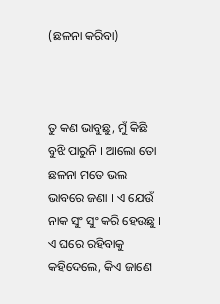(ଛଳନା କରିବା)



ତୁ କଣ ଭାବୁଛୁ, ମୁଁ କିଛି ବୁଝି ପାରୁନି । ଆଲୋ ତୋ ଛଳନା ମତେ ଭଲ ଭାବରେ ଜଣା । ଏ ଯେଉଁ ନାକ ସୁଂ ସୁଂ କରି ହେଉଛୁ । ଏ ଘରେ ରହିବାକୁ କହିଦେଲେ, କିଏ ଜାଣେ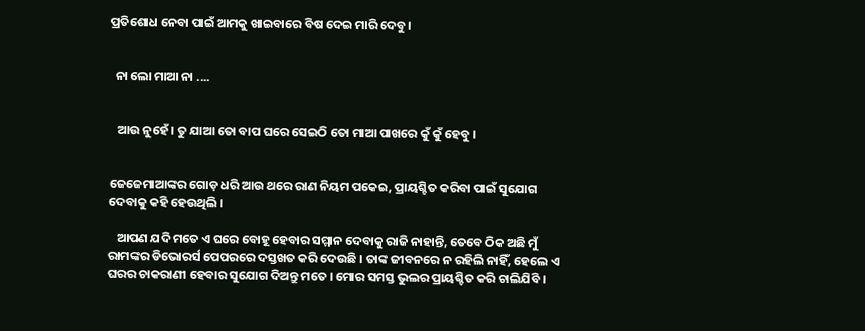ପ୍ରତିଶୋଧ ନେବା ପାଇଁ ଆମକୁ ଖାଇବାରେ ବିଷ ଦେଇ ମାରି ଦେବୁ ।


  ନା ଲୋ ମାଆ ନା ....


   ଆଉ ନୁହେଁ । ତୁ ଯାଆ ତୋ ବାପ ଘରେ ସେଇଠି ତୋ ମାଆ ପାଖରେ କୁଁ କୁଁ ହେବୁ ।


ଜେଜେମାଆଙ୍କର ଗୋଡ଼ ଧରି ଆଉ ଥରେ ରାଣ ନିୟମ ପକେଇ, ପ୍ରାୟଶ୍ଚିତ କରିବା ପାଇଁ ସୁଯୋଗ ଦେବାକୁ କହି ହେଉଥିଲି ।

   ଆପଣ ଯଦି ମତେ ଏ ଘରେ ବୋହୂ ହେବାର ସମ୍ମାନ ଦେବାକୁ ରାଜି ନାହାନ୍ତି, ତେବେ ଠିକ ଅଛି ମୁଁ ରାମଙ୍କର ଡିଭୋରର୍ସ ପେପରରେ ଦସ୍ତଖତ କରି ଦେଉଛି । ତାଙ୍କ ଜୀବନରେ ନ ରହିଲି ନାହିଁ, ହେଲେ ଏ ଘରର ଚାକରାଣୀ ହେବାର ସୁଯୋଗ ଦିଅନ୍ତୁ ମତେ । ମୋର ସମସ୍ତ ଭୁଲର ପ୍ରାୟଶ୍ଚିତ କରି ଚାଲିଯିବି ।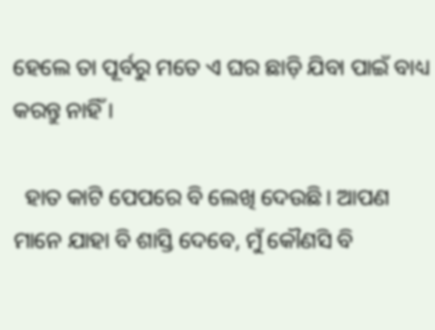ହେଲେ ତା ପୂର୍ବରୁ ମତେ ଏ ଘର ଛାଡ଼ି ଯିବା ପାଇଁ ବାଧ୍ୟ କରନ୍ତୁ ନାହିଁ ।

  ହାତ କାଟି ପେପରେ ବି ଲେଖି ଦେଉଛି। ଆପଣ ମାନେ ଯାହା ବି ଶାସ୍ତି ଦେବେ, ମୁଁ କୌଣସି ବି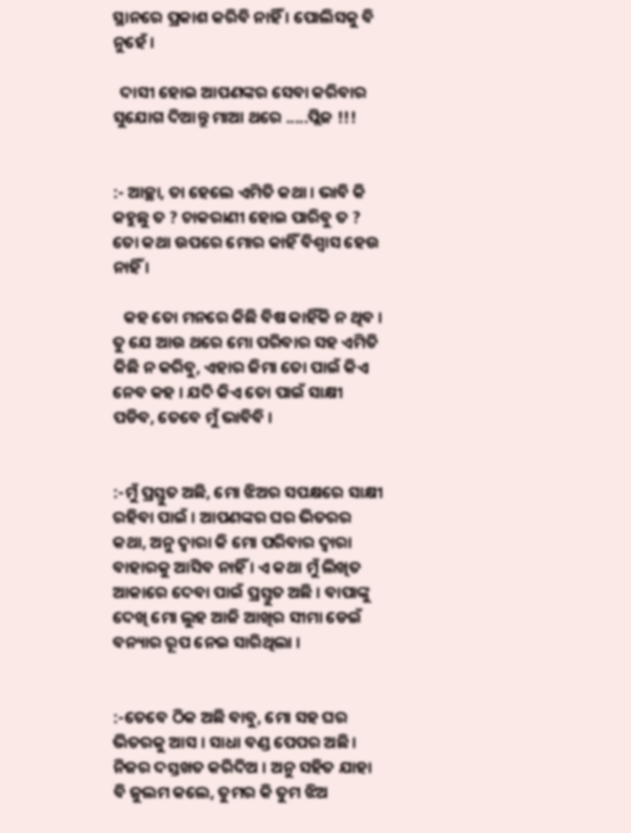ସ୍ଥାନରେ ପ୍ରକାଶ କରିବି ନାହିଁ । ପୋଲିସକୁ ବି ନୁହେଁ ।

  ଦାସୀ ହୋଇ ଆପଣଙ୍କର ସେବା କରିବାର ସୁଯୋଗ ଦିଆନ୍ତୁ ମାଆ ଥରେ .....ପ୍ଲିଜ !!!


:- ଆଚ୍ଛା, ତା ହେଲେ ଏମିତି କଥା । ଭାବି କି କହୁଛୁ ତ ? ଚାକରାଣୀ ହୋଇ ପାରିବୁ ତ ? ତୋ କଥା ଉପରେ ମୋର କାହିଁ ବିଶ୍ୱାସ ହେଉ ନାହିଁ ।

   କହ ତୋ ମନରେ କିଛି ବିଷ କାହିଁକି ନ ଥିବ । ତୁ ଯେ ଆଉ ଥରେ ମୋ ପରିବାର ସହ ଏମିତି କିଛି ନ କରିବୁ, ଏହାର ଜିମା ତୋ ପାଇଁ କିଏ ନେବ କହ । ଯଦି କିଏ ତୋ ପାଇଁ ସାକ୍ଷୀ ପଡିବ, ତେବେ ମୁଁ ଭାବିବି ।


:-ମୁଁ ପ୍ରସ୍ତୁତ ଅଛି, ମୋ ଝିଅର ସପକ୍ଷରେ ସାକ୍ଷୀ ରହିବା ପାଇଁ । ଆପଣଙ୍କର ଘର ଭିତରର କଥା, ଅନୁ ଦ୍ୱାରା କି ମୋ ପରିବାର ଦ୍ୱାରା ବାହାରକୁ ଆସିବ ନାହିଁ । ଏ କଥା ମୁଁ ଲିଖିତ ଆକାରେ ଦେବା ପାଇଁ ପ୍ରସ୍ତୁତ ଅଛି । ବାପାଙ୍କୁ ଦେଖି ମୋ ଲୁହ ଆଜି ଆଖିର ସୀମା ଡେଇଁ ବନ୍ୟାର ରୂପ ନେଇ ସାରିଥିଲା ।


:-ତେବେ ଠିକ ଅଛି ବାବୁ, ମୋ ସହ ଘର ଭିତରକୁ ଆସ । ସାଧା ବଣ୍ଡ ପେପର ଅଛି । ନିଜର ଦସ୍ତଖତ କରିଦିଅ । ଅନୁ ସହିତ ଯାହା ବି ଜୁଲମ କଲେ, ତୁମର କି ତୁମ ଝିଅ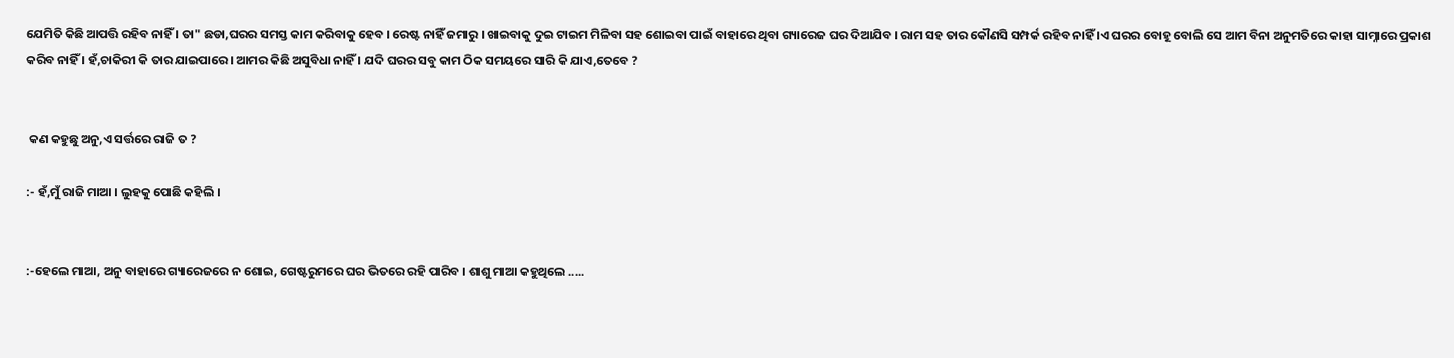ଯେମିତି କିଛି ଆପତ୍ତି ରହିବ ନାହିଁ । ତା" ଛଡା,ଘରର ସମସ୍ତ କାମ କରିବାକୁ ହେବ । ରେଷ୍ଟ ନାହିଁ ଜମାରୁ । ଖାଇବାକୁ ଦୁଇ ଟାଇମ ମିଳିବା ସହ ଶୋଇବା ପାଇଁ ବାହାରେ ଥିବା ଗ୍ୟାରେଜ ଘର ଦିଆଯିବ । ରାମ ସହ ତାର କୌଣସି ସମ୍ପର୍କ ରହିବ ନାହିଁ ।ଏ ଘରର ବୋହୂ ବୋଲି ସେ ଆମ ବିନା ଅନୁମତିରେ କାହା ସାମ୍ନାରେ ପ୍ରକାଶ କରିବ ନାହିଁ । ହଁ,ଚାକିରୀ କି ତାର ଯାଇପାରେ । ଆମର କିଛି ଅସୁବିଧା ନାହିଁ । ଯଦି ଘରର ସବୁ କାମ ଠିକ ସମୟରେ ସାରି କି ଯାଏ,ତେବେ ?


 କଣ କହୁଛୁ ଅନୁ,ଏ ସର୍ତ୍ତରେ ରାଜି ତ ?

:- ହଁ,ମୁଁ ରାଜି ମାଆ । ଲୁହକୁ ପୋଛି କହିଲି ।


:-ହେଲେ ମାଆ, ଅନୁ ବାହାରେ ଗ୍ୟାରେଜରେ ନ ଶୋଇ, ଗେଷ୍ଟରୁମରେ ଘର ଭିତରେ ରହି ପାରିବ । ଶାଶୁ ମାଆ କହୁଥିଲେ .....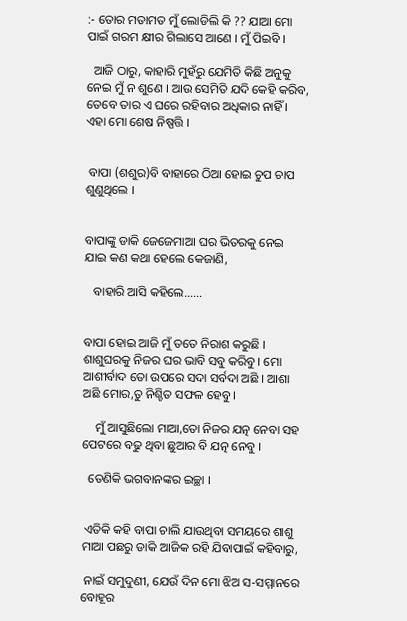:- ତୋର ମତାମତ ମୁଁ ଲୋଡିଲି କି ?? ଯାଆ ମୋ ପାଇଁ ଗରମ କ୍ଷୀର ଗିଲାସେ ଆଣେ । ମୁଁ ପିଇବି ।

  ଆଜି ଠାରୁ, କାହାରି ମୁହଁରୁ ଯେମିତି କିଛି ଅନୁକୁ ନେଇ ମୁଁ ନ ଶୁଣେ । ଆଉ ସେମିତି ଯଦି କେହି କରିବ, ତେବେ ତାର ଏ ଘରେ ରହିବାର ଅଧିକାର ନାହିଁ । ଏହା ମୋ ଶେଷ ନିଷ୍ପତ୍ତି ।


 ବାପା (ଶଶୁର)ବି ବାହାରେ ଠିଆ ହୋଇ ଚୁପ ଚାପ ଶୁଣୁଥିଲେ ।


ବାପାଙ୍କୁ ଡାକି ଜେଜେମାଆ ଘର ଭିତରକୁ ନେଇ ଯାଇ କଣ କଥା ହେଲେ କେଜାଣି,

   ବାହାରି ଆସି କହିଲେ......


ବାପା ହୋଇ ଆଜି ମୁଁ ତତେ ନିରାଶ କରୁଛି । ଶାଶୁଘରକୁ ନିଜର ଘର ଭାବି ସବୁ କରିବୁ । ମୋ ଆଶୀର୍ବାଦ ତୋ ଉପରେ ସଦା ସର୍ବଦା ଅଛି । ଆଶା ଅଛି ମୋର,ତୁ ନିଶ୍ଚିତ ସଫଳ ହେବୁ ।

    ମୁଁ ଆସୁଛିଲୋ ମାଆ,ତୋ ନିଜର ଯତ୍ନ ନେବା ସହ ପେଟରେ ବଢୁ ଥିବା ଛୁଆର ବି ଯତ୍ନ ନେବୁ ।

  ତେଣିକି ଭଗବାନଙ୍କର ଇଚ୍ଛା ।


 ଏତିକି କହି ବାପା ଚାଲି ଯାଉଥିବା ସମୟରେ ଶାଶୁ ମାଆ ପଛରୁ ଡାକି ଆଜିକ ରହି ଯିବାପାଇଁ କହିବାରୁ,

 ନାଇଁ ସମୁଦୁଣୀ, ଯେଉଁ ଦିନ ମୋ ଝିଅ ସ-ସମ୍ମାନରେ ବୋହୂର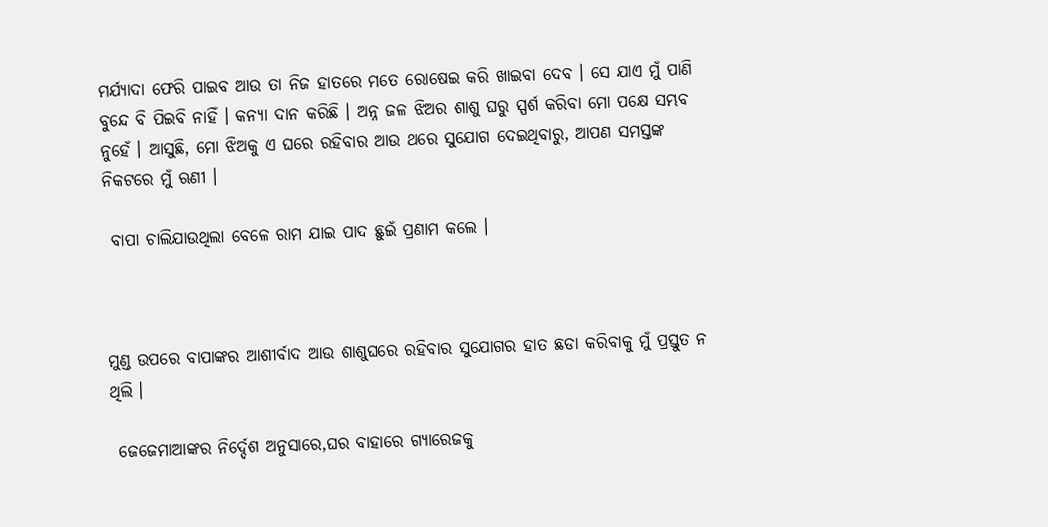ମର୍ଯ୍ୟାଦା ଫେରି ପାଇବ ଆଉ ତା ନିଜ ହାତରେ ମତେ ରୋଷେଇ କରି ଖାଇବା ଦେବ । ସେ ଯାଏ ମୁଁ ପାଣି ବୁନ୍ଦେ ବି ପିଇବି ନାହିଁ । କନ୍ୟା ଦାନ କରିଛି । ଅନ୍ନ ଜଳ ଝିଅର ଶାଶୁ ଘରୁ ସ୍ପର୍ଶ କରିବା ମୋ ପକ୍ଷେ ସମ୍ଭବ ନୁହେଁ । ଆସୁଛି, ମୋ ଝିଅକୁ ଏ ଘରେ ରହିବାର ଆଉ ଥରେ ସୁଯୋଗ ଦେଇଥିବାରୁ, ଆପଣ ସମସ୍ତଙ୍କ ନିକଟରେ ମୁଁ ଋଣୀ ।

 ବାପା ଚାଲିଯାଉଥିଲା ବେଳେ ରାମ ଯାଇ ପାଦ ଛୁଇଁ ପ୍ରଣାମ କଲେ ।



ମୁଣ୍ଡ ଉପରେ ବାପାଙ୍କର ଆଶୀର୍ବାଦ ଆଉ ଶାଶୁଘରେ ରହିବାର ସୁଯୋଗର ହାତ ଛଡା କରିବାକୁ ମୁଁ ପ୍ରସ୍ତୁତ ନ ଥିଲି ।

 ଜେଜେମାଆଙ୍କର ନିର୍ଦ୍ଦେଶ ଅନୁସାରେ,ଘର ବାହାରେ ଗ୍ୟାରେଜକୁ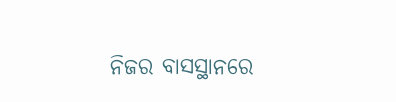ନିଜର ବାସସ୍ଥାନରେ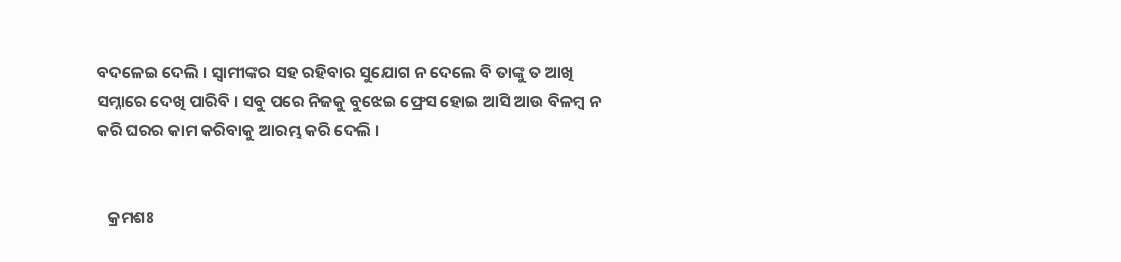ବଦଳେଇ ଦେଲି । ସ୍ୱାମୀଙ୍କର ସହ ରହିବାର ସୁଯୋଗ ନ ଦେଲେ ବି ତାଙ୍କୁ ତ ଆଖି ସମ୍ନାରେ ଦେଖି ପାରିବି । ସବୁ ପରେ ନିଜକୁ ବୁଝେଇ ଫ୍ରେସ ହୋଇ ଆସି ଆଉ ବିଳମ୍ବ ନ କରି ଘରର କାମ କରିବାକୁ ଆରମ୍ଭ କରି ଦେଲି ।


   କ୍ରମଶଃ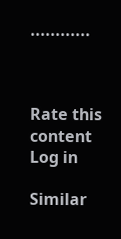............



Rate this content
Log in

Similar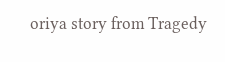oriya story from Tragedy